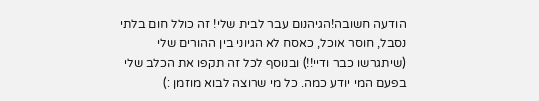הודעה חשובה!הגיהנום עבר לבית שלי! זה כולל חום בלתי נסבל, חוסר אוכל, כאסח לא הגיוני בין ההורים שלי (שיתגרשו כבר ודיי!!) ובנוסף לכל זה תקפו את הכלב שלי בפעם המי יודע כמה. כל מי שרוצה לבוא מוזמן :)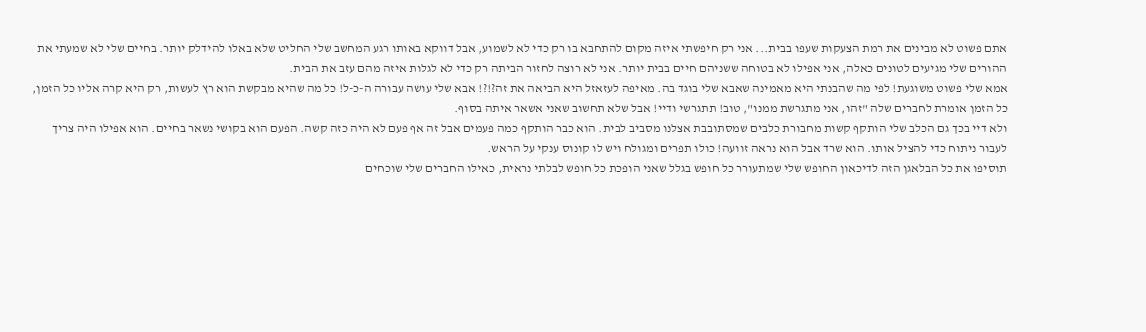אתם פשוט לא מבינים את רמת הצעקות שעפו בבית... אני רק חיפשתי איזה מקום להתחבא בו רק כדי לא לשמוע, אבל דווקא באותו רגע המחשב שלי החליט שלא באלו להידלק יותר. בחיים שלי לא שמעתי את ההורים שלי מגיעים לטונים כאלה, אני אפילו לא בטוחה ששניהם חיים בבית יותר. אני לא רוצה לחזור הביתה רק כדי לא לגלות איזה מהם עזב את הבית.
אמא שלי פשוט משוגעת! לפי מה שהבנתי היא מאמינה שאבא שלי בוגד בה. מאיפה לעזאזל היא הביאה את זה?!?! אבא שלי עושה עבורה ה-כ-ל! כל מה שהיא מבקשת הוא רץ לעשות, רק היא קרה אליו כל הזמן, כל הזמן אומרת לחברים שלה "זהו, אני מתגרשת ממנו", טוב! תתגרשי ודיי! אבל שלא תחשוב שאני אשאר איתה בסוף.
ולא דיי בכך גם הכלב שלי הותקף קשות מחבורת כלבים שמסתובבת אצלנו מסביב לבית. הוא כבר הותקף כמה פעמים אבל זה אף פעם לא היה כזה קשה. הפעם הוא בקושי נשאר בחיים. הוא אפילו היה צריך לעבור ניתוח כדי להציל אותו. הוא שרד אבל הוא נראה זוועה! כולו תפרים ומגולח ויש לו קונוס ענקי על הראש.
תוסיפו את כל הבלאגן הזה לדיכאון החופש שלי שמתעורר כל חופש בגלל שאני הופכת כל חופש לבלתי נראית, כאילו החברים שלי שוכחים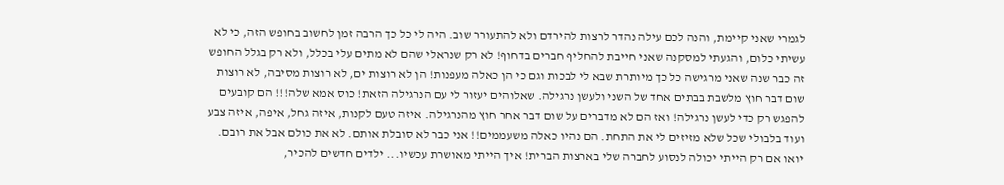לגמרי שאני קיימת, והנה לכם עילה נהדר לרצות להירדם ולא להתעורר שוב. היה לי כל כך הרבה זמן לחשוב בחופש הזה, כי לא עשיתי כלום, והגעתי למסקנה שאני חייבת להחליף חברים בדחוף! לא רק שנראלי שהם לא מתים עלי בכלל, ולא רק בגלל החופש זה כבר שנה שאני מרגישה כל כך מיותרת שבא לי לבכות וגם כי הן כאלה מעפנות! הן לא רוצות ים, לא רוצות מסיבה, לא רוצות שום דבר חוץ מלשבת בבתים אחד של השני ולעשן נרגילה. שאלוהים יעזור לי עם הנרגילה הזאת! כוס אמא שלה!!! הם קובעים להפגש רק כדי לעשן נרגילה! ואז הם לא מדברים על שום דבר אחר חוץ מהנרגילה. איזה טעם לקנות, איזה גחל, איפה, איזה צבע ועוד בלבולי שכל שלא מזיזים לי את התחת. הם נהיו כאלה משעממים!! אני כבר לא סובלת אותם. לא את כולם אבל את רובם.
יואו אם רק הייתי יכולה לנסוע לחברה שלי בארצות הברית! איך הייתי מאושרת עכשיו... ילדים חדשים להכיר,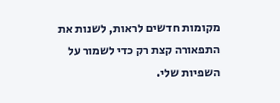מקומות חדשים לראות, לשנות את התפאורה קצת רק כדי לשמור על השפיות שלי.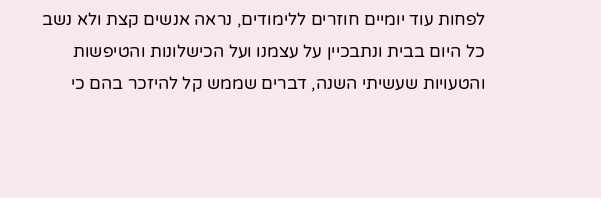לפחות עוד יומיים חוזרים ללימודים, נראה אנשים קצת ולא נשב כל היום בבית ונתבכיין על עצמנו ועל הכישלונות והטיפשות והטעויות שעשיתי השנה, דברים שממש קל להיזכר בהם כי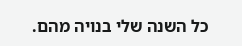כל השנה שלי בנויה מהם.